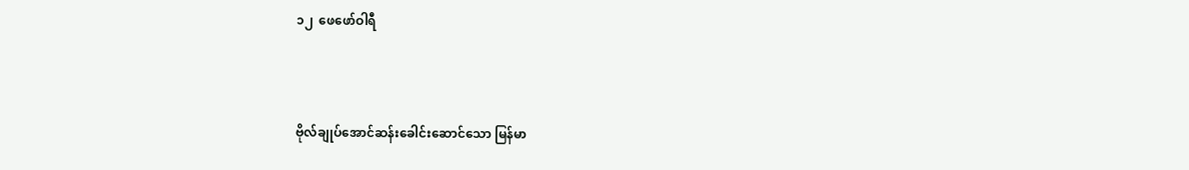၁၂  ဖေဖော်ဝါရီ



ဗိုလ်ချုပ်အောင်ဆန်းခေါင်းဆောင်သော မြန်မာ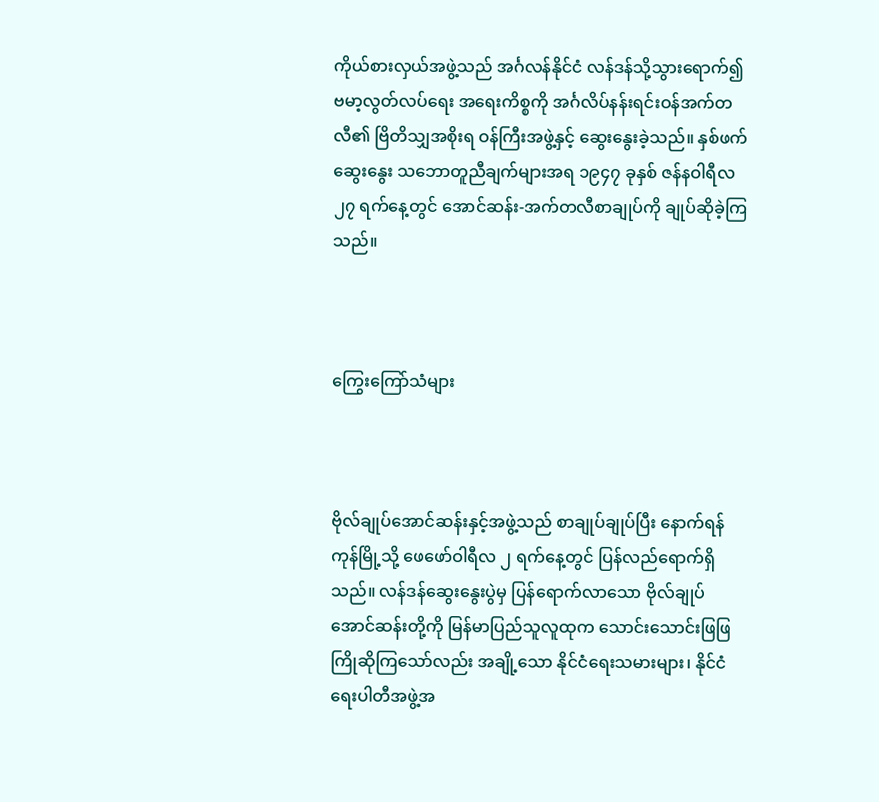ကိုယ်စားလှယ်အဖွဲ့သည် အင်္ဂလန်နိုင်ငံ လန်ဒန်သို့သွားရောက်၍ ဗမာ့လွတ်လပ်ရေး အရေးကိစ္စကို အင်္ဂလိပ်နန်းရင်းဝန်အက်တလီ၏ ဗြိတိသျှအစိုးရ ဝန်ကြီးအဖွဲ့နှင့် ဆွေးနွေးခဲ့သည်။ နှစ်ဖက်ဆွေးနွေး သဘောတူညီချက်များအရ ၁၉၄၇ ခုနှစ် ဇန်နဝါရီလ ၂၇ ရက်နေ့တွင် အောင်ဆန်း-အက်တလီစာချုပ်ကို ချုပ်ဆိုခဲ့ကြသည်။



ကြွေးကြော်သံများ



ဗိုလ်ချုပ်အောင်ဆန်းနှင့်အဖွဲ့သည် စာချုပ်ချုပ်ပြီး နောက်ရန်ကုန်မြို့သို့ ဖေဖော်ဝါရီလ ၂ ရက်နေ့တွင် ပြန်လည်ရောက်ရှိသည်။ လန်ဒန်ဆွေးနွေးပွဲမှ ပြန်ရောက်လာသော ဗိုလ်ချုပ်အောင်ဆန်းတို့ကို မြန်မာပြည်သူလူထုက သောင်းသောင်းဖြဖြ ကြိုဆိုကြသော်လည်း အချို့သော နိုင်ငံရေးသမားများ၊ နိုင်ငံရေးပါတီအဖွဲ့အ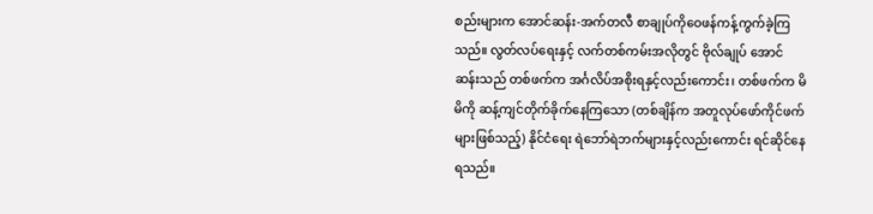စည်းများက အောင်ဆန်း-အက်တလီ စာချုပ်ကိုဝေဖန်ကန့်ကွက်ခဲ့ကြသည်။ လွတ်လပ်ရေးနှင့် လက်တစ်ကမ်းအလိုတွင် ဗိုလ်ချုပ် အောင်ဆန်းသည် တစ်ဖက်က အင်္ဂလိပ်အစိုးရနှင့်လည်းကောင်း၊ တစ်ဖက်က မိမိကို ဆန့်ကျင်တိုက်ခိုက်နေကြသော (တစ်ချိန်က အတူလုပ်ဖော်ကိုင်ဖက်များဖြစ်သည့်) နိုင်ငံရေး ရဲဘော်ရဲဘက်များနှင့်လည်းကောင်း ရင်ဆိုင်နေရသည်။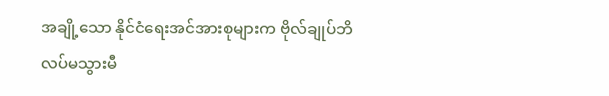အချို့သော နိုင်ငံရေးအင်အားစုများက ဗိုလ်ချုပ်ဘိလပ်မသွားမီ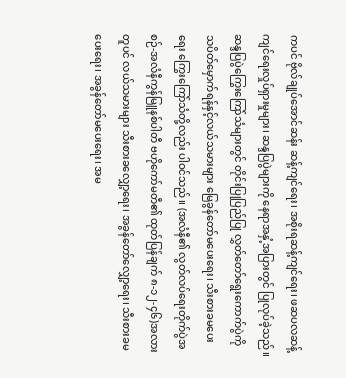ကပင် ဗိုလ်ချုပ်အောင်ဆန်း ဆန့်ကျင်ရေး၊ အစိုးရဆန့်ကျင်ရေး၊ ဖဆပလဆန့်ကျင်ရေးလှုပ်ရှားမှုများ၊ ဆန္ဒပြပွဲများကို နေရာအနှံ့အပြားတွင် ပြုလုပ်ခဲ့သည်။ ဆန္ဒပြပွဲကြွေးကြော်သံများတွင် တိုင်းပြုပြည်ပြု လွှတ်တော်ရွေးကောက်ပွဲကို သပိတ်မှောက်ရန်နှင့်လယ်သမားများ မြေခွန်တော်မပေးရေး၊ သီးစားခမပေးရေး ကြွေးကြော်သံတို့လည်း ပါဝင်သည်။ (အလံနီ၏ လွတ်လပ်ရေးတိုက်ပွဲအစဉ်-အလံနီကွန်မြူနစ်ပါတီ ဗဟိုကော်မတီ၏ ထုတ်ပြန်ချက် ၈-၁၂-၄၆)အလားတူပင် လယ်သမားများ သီးစားခလျှော့ရေး၊ အခွန်တော်လျှော့ရေး၊ သီးစားခမပေးရေး၊ အခွန်တော်မပေးရေး၊ အမ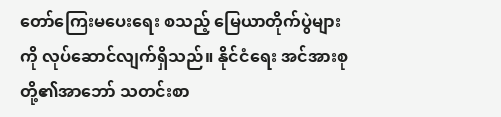တော်ကြေးမပေးရေး စသည့် မြေယာတိုက်ပွဲများကို လုပ်ဆောင်လျက်ရှိသည်။ နိုင်ငံရေး အင်အားစုတို့၏အာဘော် သတင်းစာ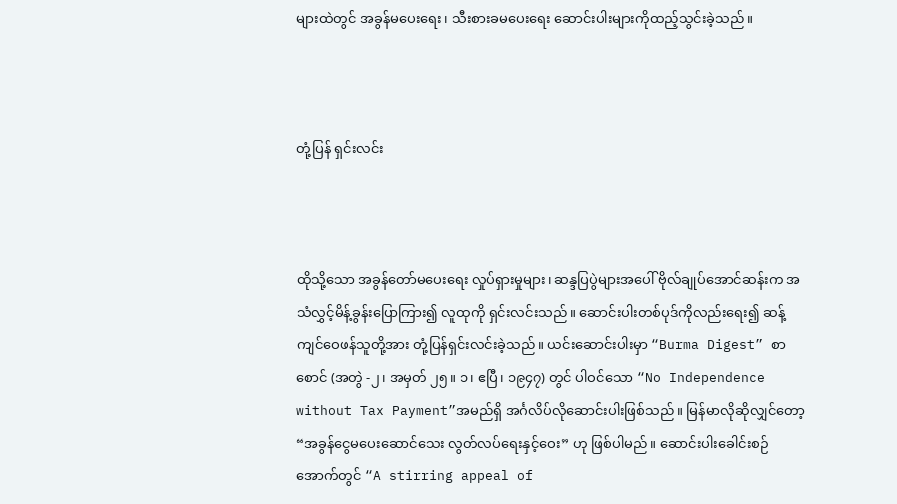များထဲတွင် အခွန်မပေးရေး၊ သီးစားခမပေးရေး ဆောင်းပါးများကိုထည့်သွင်းခဲ့သည်။



တုံ့ပြန် ရှင်းလင်း



ထိုသို့သော အခွန်တော်မပေးရေး လှုပ်ရှားမှုများ၊ ဆန္ဒပြပွဲများအပေါ် ဗိုလ်ချုပ်အောင်ဆန်းက အသံလွှင့်မိန့်ခွန်းပြောကြား၍ လူထုကို ရှင်းလင်းသည်။ ဆောင်းပါးတစ်ပုဒ်ကိုလည်းရေး၍ ဆန့်ကျင်ဝေဖန်သူတို့အား တုံ့ပြန်ရှင်းလင်းခဲ့သည်။ ယင်းဆောင်းပါးမှာ “Burma Digest” စာစောင် (အတွဲ -၂၊ အမှတ် ၂၅။ ၁၊ ဧပြီ၊ ၁၉၄၇) တွင် ပါဝင်သော “No Independence without Tax Payment”အမည်ရှိ အင်္ဂလိပ်လိုဆောင်းပါးဖြစ်သည်။ မြန်မာလိုဆိုလျှင်တော့ “အခွန်ငွေမပေးဆောင်သေး လွတ်လပ်ရေးနှင့်ဝေး” ဟု ဖြစ်ပါမည်။ ဆောင်းပါးခေါင်းစဉ်အောက်တွင် “A stirring appeal of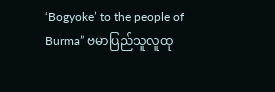‘Bogyoke’ to the people of Burma” ဗမာပြည်သူလူထု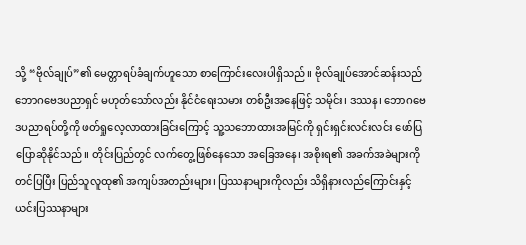သို့ “ဗိုလ်ချုပ်”၏ မေတ္တာရပ်ခံချက်ဟူသော စာကြောင်းလေးပါရှိသည်။ ဗိုလ်ချုပ်အောင်ဆန်းသည် ဘောဂဗေဒပညာရှင် မဟုတ်သော်လည်း နိုင်ငံရေးသမား တစ်ဦးအနေဖြင့် သမိုင်း၊ ဒဿန၊ ဘောဂဗေဒပညာရပ်တို့ကို ဖတ်ရှုလေ့လာထားခြင်းကြောင့် သူ့သဘောထားအမြင်ကို ရှင်းရှင်းလင်းလင်း ဖော်ပြပြောဆိုနိုင်သည်။ တိုင်းပြည်တွင် လက်တွေ့ဖြစ်နေသော အခြေအနေ၊ အစိုးရ၏ အခက်အခဲများကို တင်ပြပြီး ပြည်သူလူထု၏ အကျပ်အတည်းများ၊ ပြဿနာများကိုလည်း သိရှိနားလည်ကြောင်းနှင့် ယင်းပြဿနာများ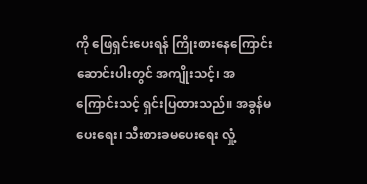ကို ဖြေရှင်းပေးရန် ကြိုးစားနေကြောင်း ဆောင်းပါးတွင် အကျိုးသင့်၊ အကြောင်းသင့် ရှင်းပြထားသည်။ အခွန်မပေးရေး၊ သီးစားခမပေးရေး လှုံ့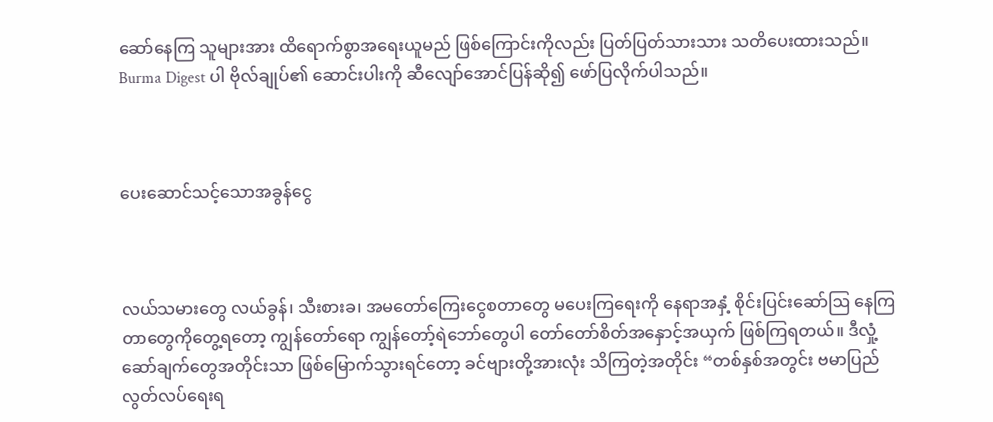ဆော်နေကြ သူများအား ထိရောက်စွာအရေးယူမည် ဖြစ်ကြောင်းကိုလည်း ပြတ်ပြတ်သားသား သတိပေးထားသည်။ Burma Digest ပါ ဗိုလ်ချုပ်၏ ဆောင်းပါးကို ဆီလျော်အောင်ပြန်ဆို၍ ဖော်ပြလိုက်ပါသည်။



ပေးဆောင်သင့်သောအခွန်ငွေ



လယ်သမားတွေ လယ်ခွန်၊ သီးစားခ၊ အမတော်ကြေးငွေစတာတွေ မပေးကြရေးကို နေရာအနှံ့ စိုင်းပြင်းဆော်ဩ နေကြတာတွေကိုတွေ့ရတော့ ကျွန်တော်ရော ကျွန်တော့်ရဲဘော်တွေပါ တော်တော်စိတ်အနှောင့်အယှက် ဖြစ်ကြရတယ်။ ဒီလှုံ့ဆော်ချက်တွေအတိုင်းသာ ဖြစ်မြောက်သွားရင်တော့ ခင်ဗျားတို့အားလုံး သိကြတဲ့အတိုင်း “တစ်နှစ်အတွင်း ဗမာပြည်လွတ်လပ်ရေးရ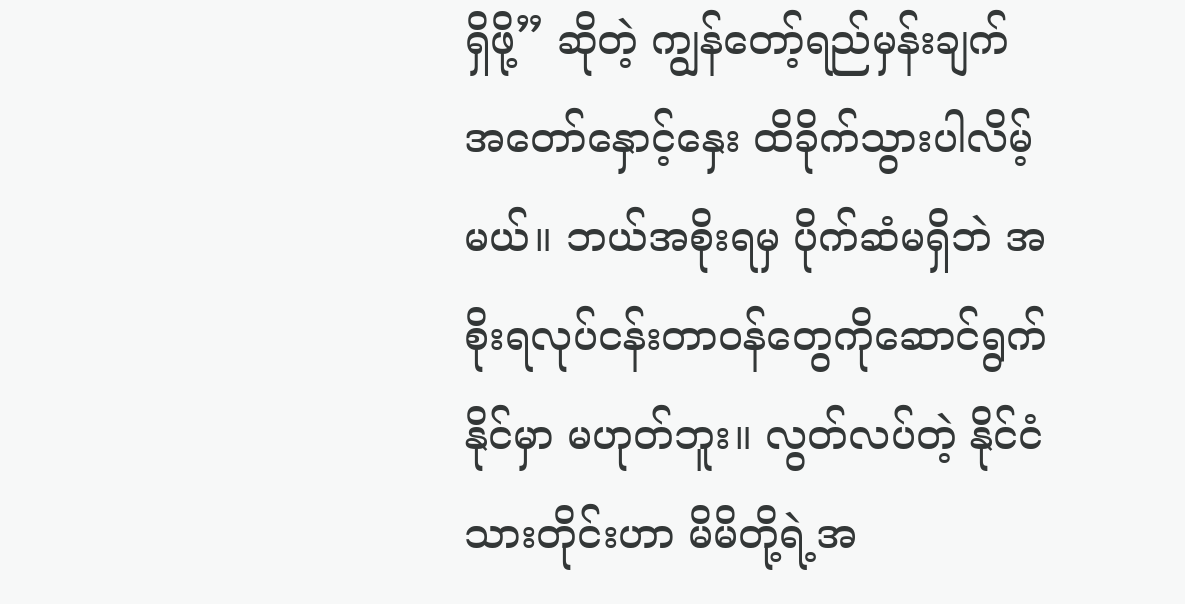ရှိဖို့” ဆိုတဲ့ ကျွန်တော့်ရည်မှန်းချက် အတော်နှောင့်နှေး ထိခိုက်သွားပါလိမ့်မယ်။ ဘယ်အစိုးရမှ ပိုက်ဆံမရှိဘဲ အစိုးရလုပ်ငန်းတာဝန်တွေကိုဆောင်ရွက်နိုင်မှာ မဟုတ်ဘူး။ လွတ်လပ်တဲ့ နိုင်ငံသားတိုင်းဟာ မိမိတို့ရဲ့အ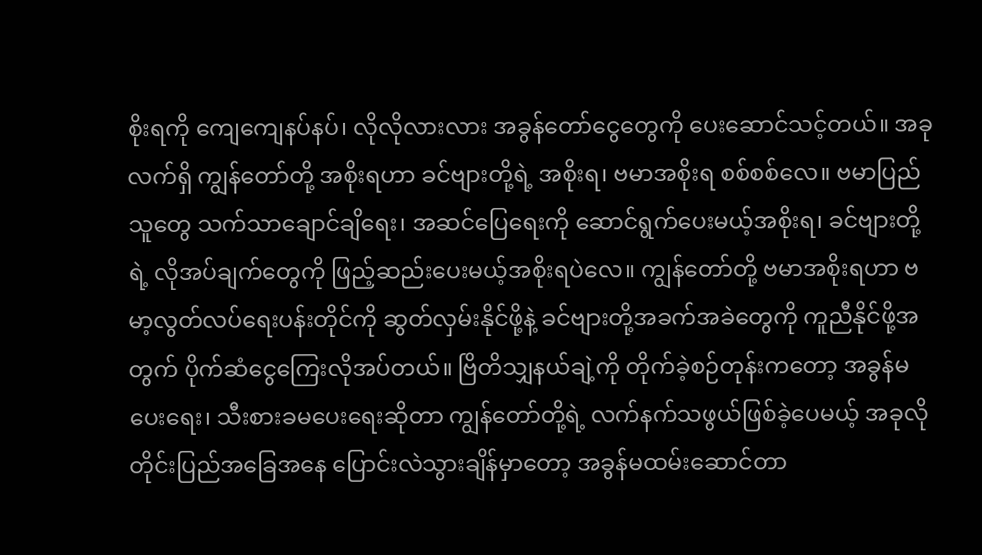စိုးရကို ကျေကျေနပ်နပ်၊ လိုလိုလားလား အခွန်တော်ငွေတွေကို ပေးဆောင်သင့်တယ်။ အခုလက်ရှိ ကျွန်တော်တို့ အစိုးရဟာ ခင်ဗျားတို့ရဲ့ အစိုးရ၊ ဗမာအစိုးရ စစ်စစ်လေ။ ဗမာပြည်သူတွေ သက်သာချောင်ချိရေး၊ အဆင်ပြေရေးကို ဆောင်ရွက်ပေးမယ့်အစိုးရ၊ ခင်ဗျားတို့ရဲ့ လိုအပ်ချက်တွေကို ဖြည့်ဆည်းပေးမယ့်အစိုးရပဲလေ။ ကျွန်တော်တို့ ဗမာအစိုးရဟာ ဗမာ့လွတ်လပ်ရေးပန်းတိုင်ကို ဆွတ်လှမ်းနိုင်ဖို့နဲ့ ခင်ဗျားတို့အခက်အခဲတွေကို ကူညီနိုင်ဖို့အတွက် ပိုက်ဆံငွေကြေးလိုအပ်တယ်။ ဗြိတိသျှနယ်ချဲ့ကို တိုက်ခဲ့စဉ်တုန်းကတော့ အခွန်မပေးရေး၊ သီးစားခမပေးရေးဆိုတာ ကျွန်တော်တို့ရဲ့ လက်နက်သဖွယ်ဖြစ်ခဲ့ပေမယ့် အခုလိုတိုင်းပြည်အခြေအနေ ပြောင်းလဲသွားချိန်မှာတော့ အခွန်မထမ်းဆောင်တာ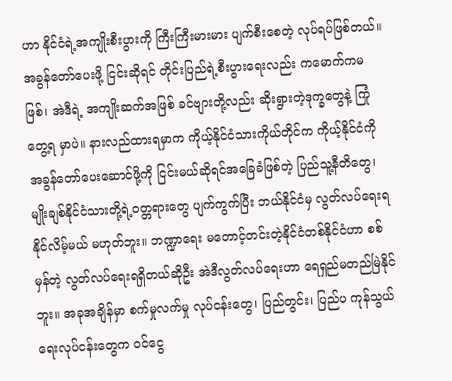ဟာ နိုင်ငံရဲ့အကျိုးစီးပွားကို ကြီးကြီးမားမား ပျက်စီးစေတဲ့ လုပ်ရပ်ဖြစ်တယ်။ အခွန်တော်ပေးဖို့ ငြင်းဆိုရင် တိုင်းပြည်ရဲ့စီးပွားရေးလည်း ကမောက်ကမဖြစ်၊ အဲဒီရဲ့ အကျိုးဆက်အဖြစ် ခင်ဗျားတို့လည်း ဆိုးရွားတဲ့ဒုက္ခတွေနဲ့ ကြုံတွေ့ရ မှာပဲ။ နားလည်ထားရမှာက ကိုယ့်နိုင်ငံသားကိုယ်တိုင်က ကိုယ့်နိုင်ငံကို အခွန်တော်ပေးဆောင်ဖို့ကို ငြင်းမယ်ဆိုရင်အခြေခံဖြစ်တဲ့ ပြည်သူ့နီတိတွေ၊ မျိုးချစ်နိုင်ငံသားတို့ရဲ့ဝတ္တရားတွေ ပျက်ကွက်ပြီး ဘယ်နိုင်ငံမှ လွတ်လပ်ရေးရနိုင်လိမ့်မယ် မဟုတ်ဘူး။ ဘဏ္ဍာရေး မတောင့်တင်းတဲ့နိုင်ငံတစ်နိုင်ငံဟာ စစ်မှန်တဲ့ လွတ်လပ်ရေးရရှိတယ်ဆိုဦး အဲဒီလွတ်လပ်ရေးဟာ ရေရှည်မတည်မြဲနိုင်ဘူး။ အခုအချိန်မှာ စက်မှုလက်မှု လုပ်ငန်းတွေ၊ ပြည်တွင်း၊ ပြည်ပ ကုန်သွယ်ရေးလုပ်ငန်းတွေက ဝင်ငွေ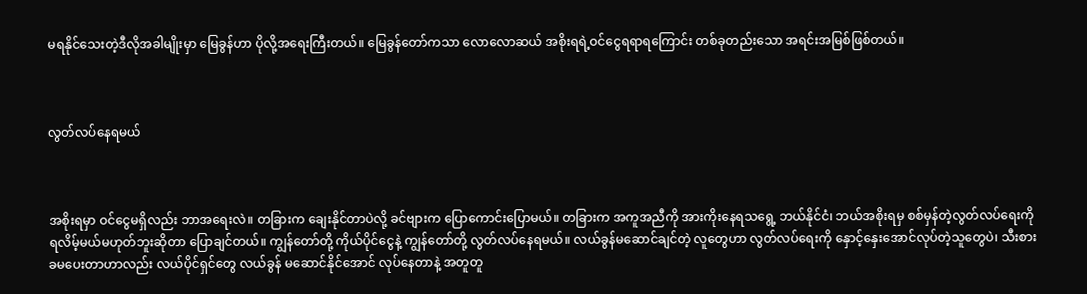မရနိုင်သေးတဲ့ဒီလိုအခါမျိုးမှာ မြေခွန်ဟာ ပိုလို့အရေးကြီးတယ်။ မြေခွန်တော်ကသာ လောလောဆယ် အစိုးရရဲ့ဝင်ငွေရရာရကြောင်း တစ်ခုတည်းသော အရင်းအမြစ်ဖြစ်တယ်။



လွတ်လပ်နေရမယ်



အစိုးရမှာ ဝင်ငွေမရှိလည်း ဘာအရေးလဲ။ တခြားက ချေးနိုင်တာပဲလို့ ခင်ဗျားက ပြောကောင်းပြောမယ်။ တခြားက အကူအညီကို အားကိုးနေရသရွေ့ ဘယ်နိုင်ငံ၊ ဘယ်အစိုးရမှ စစ်မှန်တဲ့လွတ်လပ်ရေးကို ရလိမ့်မယ်မဟုတ်ဘူးဆိုတာ ပြောချင်တယ်။ ကျွန်တော်တို့ ကိုယ်ပိုင်ငွေနဲ့ ကျွန်တော်တို့ လွတ်လပ်နေရမယ်။ လယ်ခွန်မဆောင်ချင်တဲ့ လူတွေဟာ လွတ်လပ်ရေးကို နှောင့်နှေးအောင်လုပ်တဲ့သူတွေပဲ၊ သီးစားခမပေးတာဟာလည်း လယ်ပိုင်ရှင်တွေ လယ်ခွန် မဆောင်နိုင်အောင် လုပ်နေတာနဲ့ အတူတူ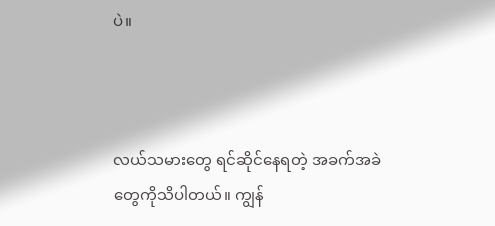ပဲ။



လယ်သမားတွေ ရင်ဆိုင်နေရတဲ့ အခက်အခဲတွေကိုသိပါတယ်။ ကျွန်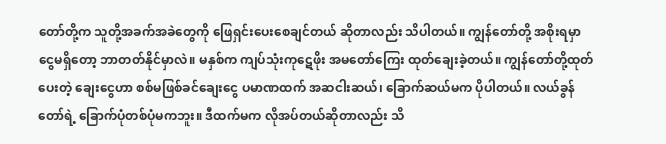တော်တို့က သူတို့အခက်အခဲတွေကို ဖြေရှင်းပေးစေချင်တယ် ဆိုတာလည်း သိပါတယ်။ ကျွန်တော်တို့ အစိုးရမှာ ငွေမရှိတော့ ဘာတတ်နိုင်မှာလဲ။ မနှစ်က ကျပ်သုံးကုဋေဖိုး အမတော်ကြေး ထုတ်ချေးခဲ့တယ်။ ကျွန်တော်တို့ထုတ်ပေးတဲ့ ချေးငွေဟာ စစ်မဖြစ်ခင်ချေးငွေ ပမာဏထက် အဆငါးဆယ်၊ ခြောက်ဆယ်မက ပိုပါတယ်။ လယ်ခွန်တော်ရဲ့ ခြောက်ပုံတစ်ပုံမကဘူး။ ဒီထက်မက လိုအပ်တယ်ဆိုတာလည်း သိ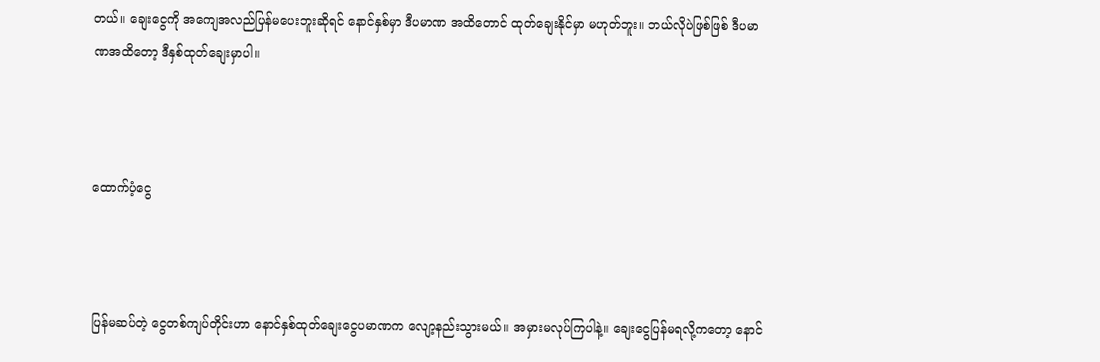တယ်။ ချေးငွေကို အကျေအလည်ပြန်မပေးဘူးဆိုရင် နောင်နှစ်မှာ ဒီပမာဏ အထိတောင် ထုတ်ချေးနိုင်မှာ မဟုတ်ဘူး။ ဘယ်လိုပဲဖြစ်ဖြစ် ဒီပမာဏအထိတော့ ဒီနှစ်ထုတ်ချေးမှာပါ။



ထောက်ပံ့ငွေ



ပြန်မဆပ်တဲ့ ငွေတစ်ကျပ်တိုင်းဟာ နောင်နှစ်ထုတ်ချေးငွေပမာဏက လျော့နည်းသွားမယ်။ အမှားမလုပ်ကြပါနဲ့။ ချေးငွေပြန်မရလို့ကတော့ နောင်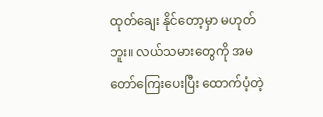ထုတ်ချေး နိုင်တော့မှာ မဟုတ်ဘူး။ လယ်သမားတွေကို အမတော်ကြေးပေးပြီး ထောက်ပံ့တဲ့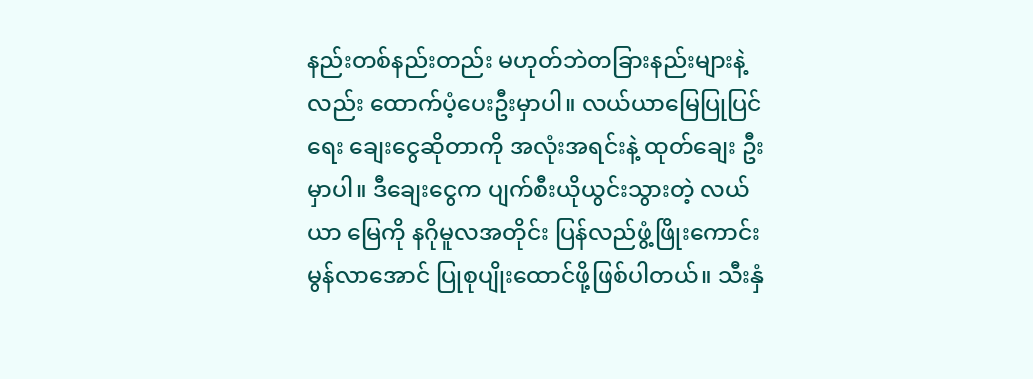နည်းတစ်နည်းတည်း မဟုတ်ဘဲတခြားနည်းများနဲ့လည်း ထောက်ပံ့ပေးဦးမှာပါ။ လယ်ယာမြေပြုပြင်ရေး ချေးငွေဆိုတာကို အလုံးအရင်းနဲ့ ထုတ်ချေး ဦးမှာပါ။ ဒီချေးငွေက ပျက်စီးယိုယွင်းသွားတဲ့ လယ်ယာ မြေကို နဂိုမူလအတိုင်း ပြန်လည်ဖွံ့ဖြိုးကောင်းမွန်လာအောင် ပြုစုပျိုးထောင်ဖို့ဖြစ်ပါတယ်။ သီးနှံ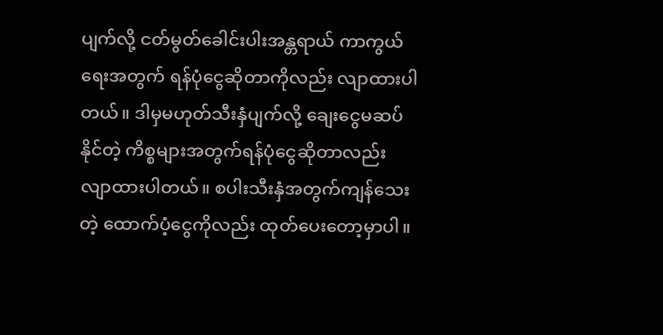ပျက်လို့ ငတ်မွတ်ခေါင်းပါးအန္တရာယ် ကာကွယ်ရေးအတွက် ရန်ပုံငွေဆိုတာကိုလည်း လျာထားပါတယ်။ ဒါမှမဟုတ်သီးနှံပျက်လို့ ချေးငွေမဆပ်နိုင်တဲ့ ကိစ္စများအတွက်ရန်ပုံငွေဆိုတာလည်း လျာထားပါတယ်။ စပါးသီးနှံအတွက်ကျန်သေးတဲ့ ထောက်ပံ့ငွေကိုလည်း ထုတ်ပေးတော့မှာပါ။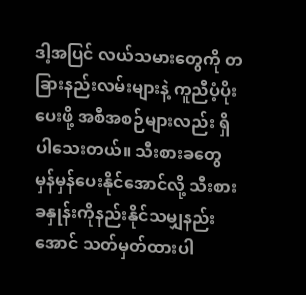ဒါ့အပြင် လယ်သမားတွေကို တခြားနည်းလမ်းများနဲ့ ကူညီပံ့ပိုးပေးဖို့ အစီအစဉ်များလည်း ရှိပါသေးတယ်။ သီးစားခတွေ မှန်မှန်ပေးနိုင်အောင်လို့ သီးစားခနှုန်းကိုနည်းနိုင်သမျှနည်းအောင် သတ်မှတ်ထားပါ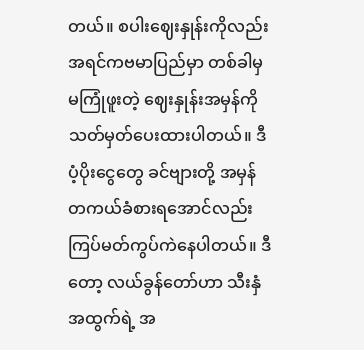တယ်။ စပါးဈေးနှုန်းကိုလည်း အရင်ကဗမာပြည်မှာ တစ်ခါမှမကြုံဖူးတဲ့ ဈေးနှုန်းအမှန်ကို သတ်မှတ်ပေးထားပါတယ်။ ဒီပံ့ပိုးငွေတွေ ခင်ဗျားတို့ အမှန်တကယ်ခံစားရအောင်လည်း ကြပ်မတ်ကွပ်ကဲနေပါတယ်။ ဒီတော့ လယ်ခွန်တော်ဟာ သီးနှံအထွက်ရဲ့ အ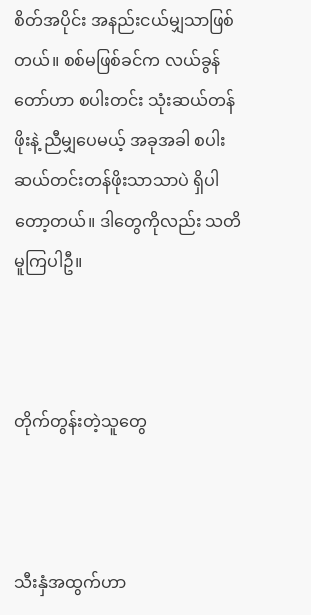စိတ်အပိုင်း အနည်းငယ်မျှသာဖြစ်တယ်။ စစ်မဖြစ်ခင်က လယ်ခွန်တော်ဟာ စပါးတင်း သုံးဆယ်တန်ဖိုးနဲ့ ညီမျှပေမယ့် အခုအခါ စပါးဆယ်တင်းတန်ဖိုးသာသာပဲ ရှိပါတော့တယ်။ ဒါတွေကိုလည်း သတိမူကြပါဦ။



တိုက်တွန်းတဲ့သူတွေ



သီးနှံအထွက်ဟာ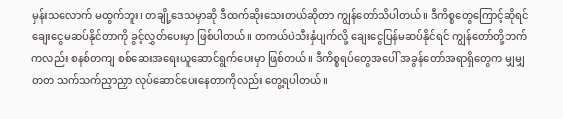မှန်းသလောက် မထွက်ဘူး၊ တချို့ဒေသမှာဆို ဒီထက်ဆိုးသေးတယ်ဆိုတာ ကျွန်တော်သိပါတယ်။ ဒီကိစ္စတွေကြောင့်ဆိုရင် ချေးငွေမဆပ်နိုင်တာကို ခွင့်လွှတ်ပေးမှာ ဖြစ်ပါတယ်။ တကယ်ပဲသီးနှံပျက်လို့ ချေးငွေပြန်မဆပ်နိုင်ရင် ကျွန်တော်တို့ဘက်ကလည်း စနစ်တကျ စစ်ဆေးအရေးယူဆောင်ရွက်ပေးမှာ ဖြစ်တယ်။ ဒီကိစ္စရပ်တွေအပေါ် အခွန်တော်အရာရှိတွေက မျှမျှတတ သက်သက်ညှာညှာ လုပ်ဆောင်ပေးနေတာကိုလည်း တွေ့ရပါတယ်။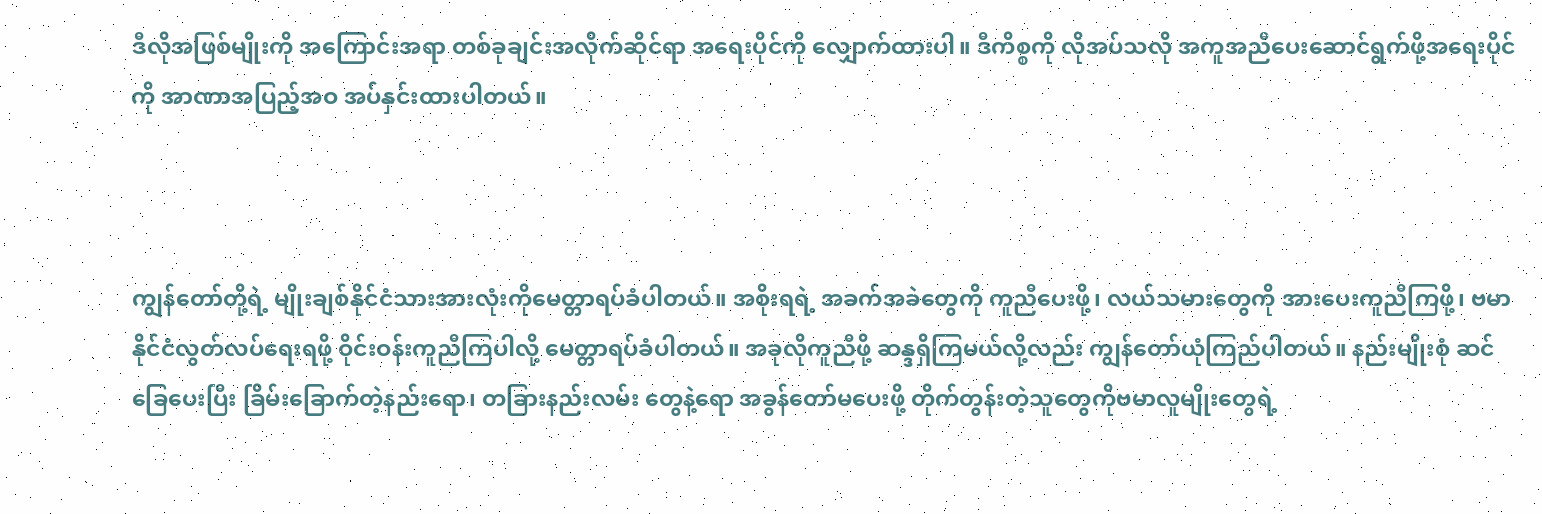ဒီလိုအဖြစ်မျိုးကို အကြောင်းအရာ တစ်ခုချင်းအလိုက်ဆိုင်ရာ အရေးပိုင်ကို လျှောက်ထားပါ။ ဒီကိစ္စကို လိုအပ်သလို အကူအညီပေးဆောင်ရွက်ဖို့အရေးပိုင်ကို အာဏာအပြည့်အဝ အပ်နှင်းထားပါတယ်။



ကျွန်တော်တို့ရဲ့ မျိုးချစ်နိုင်ငံသားအားလုံးကိုမေတ္တာရပ်ခံပါတယ်။ အစိုးရရဲ့ အခက်အခဲတွေကို ကူညီပေးဖို့၊ လယ်သမားတွေကို အားပေးကူညီကြဖို့၊ ဗမာနိုင်ငံလွတ်လပ်ရေးရဖို့ ဝိုင်းဝန်းကူညီကြပါလို့ မေတ္တာရပ်ခံပါတယ်။ အခုလိုကူညီဖို့ ဆန္ဒရှိကြမယ်လို့လည်း ကျွန်တော်ယုံကြည်ပါတယ်။ နည်းမျိုးစုံ ဆင်ခြေပေးပြီး ခြိမ်းခြောက်တဲ့နည်းရော၊ တခြားနည်းလမ်း တွေနဲ့ရော အခွန်တော်မပေးဖို့ တိုက်တွန်းတဲ့သူတွေကိုဗမာလူမျိုးတွေရဲ့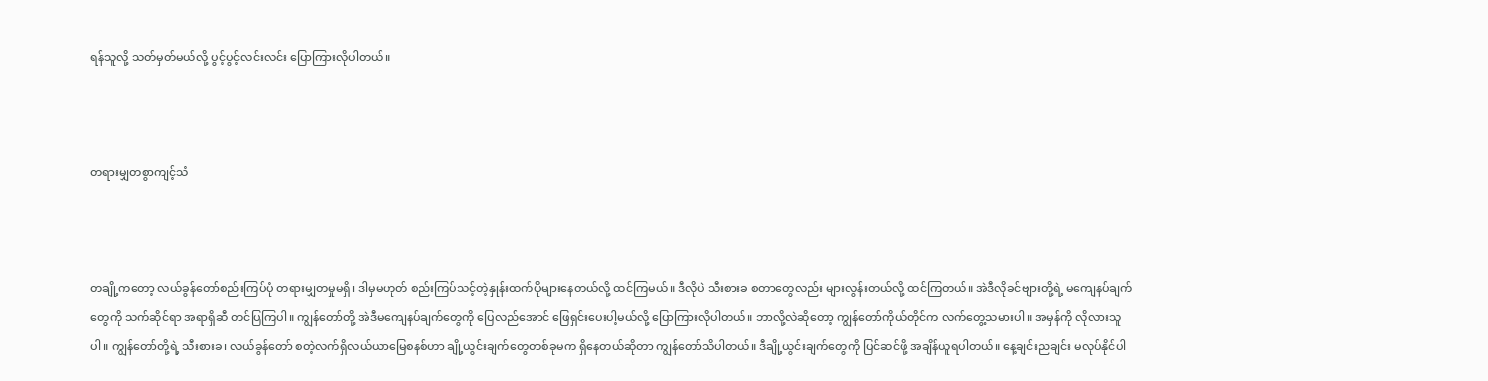ရန်သူလို့ သတ်မှတ်မယ်လို့ ပွင့်ပွင့်လင်းလင်း ပြောကြားလိုပါတယ်။



တရားမျှတစွာကျင့်သံ



တချို့ကတော့ လယ်ခွန်တော်စည်းကြပ်ပုံ တရားမျှတမှုမရှိ၊ ဒါမှမဟုတ် စည်းကြပ်သင့်တဲ့နှုန်းထက်ပိုများနေတယ်လို့ ထင်ကြမယ်။ ဒီလိုပဲ သီးစားခ စတာတွေလည်း များလွန်းတယ်လို့ ထင်ကြတယ်။ အဲဒီလိုခင်ဗျားတို့ရဲ့ မကျေနပ်ချက်တွေကို သက်ဆိုင်ရာ အရာရှိဆီ တင်ပြကြပါ။ ကျွန်တော်တို့ အဲဒီမကျေနပ်ချက်တွေကို ပြေလည်အောင် ဖြေရှင်းပေးပါ့မယ်လို့ ပြောကြားလိုပါတယ်။ ဘာလို့လဲဆိုတော့ ကျွန်တော်ကိုယ်တိုင်က လက်တွေ့သမားပါ။ အမှန်ကို လိုလားသူပါ။ ကျွန်တော်တို့ရဲ့ သီးစားခ၊ လယ်ခွန်တော် စတဲ့လက်ရှိလယ်ယာမြေစနစ်ဟာ ချို့ယွင်းချက်တွေတစ်ခုမက ရှိနေတယ်ဆိုတာ ကျွန်တော်သိပါတယ်။ ဒီချို့ယွင်းချက်တွေကို ပြင်ဆင်ဖို့ အချိန်ယူရပါတယ်။ နေ့ချင်းညချင်း မလုပ်နိုင်ပါ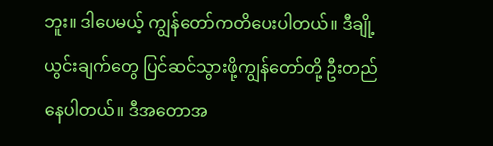ဘူး။ ဒါပေမယ့် ကျွန်တော်ကတိပေးပါတယ်။ ဒီချို့ယွင်းချက်တွေ ပြင်ဆင်သွားဖို့ကျွန်တော်တို့ ဦးတည်နေပါတယ်။ ဒီအတောအ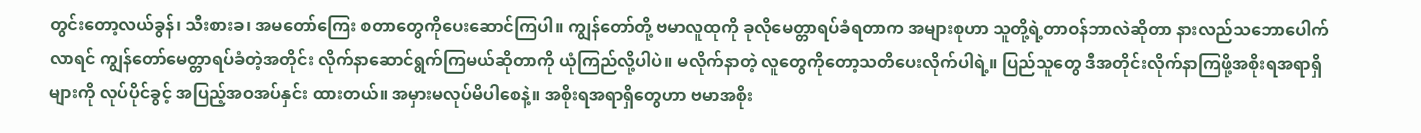တွင်းတော့လယ်ခွန်၊ သီးစားခ၊ အမတော်ကြေး စတာတွေကိုပေးဆောင်ကြပါ။ ကျွန်တော်တို့ ဗမာလူထုကို ခုလိုမေတ္တာရပ်ခံရတာက အများစုဟာ သူတို့ရဲ့တာဝန်ဘာလဲဆိုတာ နားလည်သဘောပေါက်လာရင် ကျွန်တော်မေတ္တာရပ်ခံတဲ့အတိုင်း လိုက်နာဆောင်ရွက်ကြမယ်ဆိုတာကို ယုံကြည်လို့ပါပဲ။ မလိုက်နာတဲ့ လူတွေကိုတော့သတိပေးလိုက်ပါရဲ့။ ပြည်သူတွေ ဒီအတိုင်းလိုက်နာကြဖို့အစိုးရအရာရှိများကို လုပ်ပိုင်ခွင့် အပြည့်အဝအပ်နှင်း ထားတယ်။ အမှားမလုပ်မိပါစေနဲ့။ အစိုးရအရာရှိတွေဟာ ဗမာအစိုး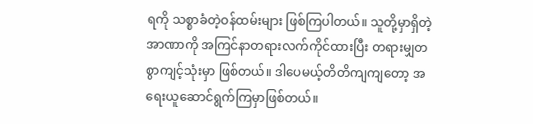ရကို သစ္စာခံတဲ့ဝန်ထမ်းများ ဖြစ်ကြပါတယ်။ သူတို့မှာရှိတဲ့ အာဏာကို အကြင်နာတရားလက်ကိုင်ထားပြီး တရားမျှတစွာကျင့်သုံးမှာ ဖြစ်တယ်။ ဒါပေမယ့်တိတိကျကျတော့ အရေးယူဆောင်ရွက်ကြမှာဖြစ်တယ်။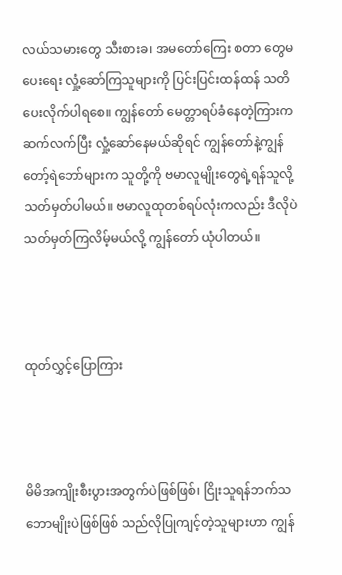လယ်သမားတွေ သီးစားခ၊ အမတော်ကြေး စတာ တွေမပေးရေး လှုံ့ဆော်ကြသူများကို ပြင်းပြင်းထန်ထန် သတိပေးလိုက်ပါရစေ။ ကျွန်တော် မေတ္တာရပ်ခံနေတဲ့ကြားက ဆက်လက်ပြီး လှုံ့ဆော်နေမယ်ဆိုရင် ကျွန်တော်နဲ့ကျွန်တော့်ရဲဘော်များက သူတို့ကို ဗမာလူမျိုးတွေရဲ့ရန်သူလို့ သတ်မှတ်ပါမယ်။ ဗမာလူထုတစ်ရပ်လုံးကလည်း ဒီလိုပဲသတ်မှတ်ကြလိမ့်မယ်လို့ ကျွန်တော် ယုံပါတယ်။



ထုတ်လွှင့်ပြောကြား



မိမိအကျိုးစီးပွားအတွက်ပဲဖြစ်ဖြစ်၊ ငြိုးသူရန်ဘက်သဘောမျိုးပဲဖြစ်ဖြစ် သည်လိုပြုကျင့်တဲ့သူများဟာ ကျွန်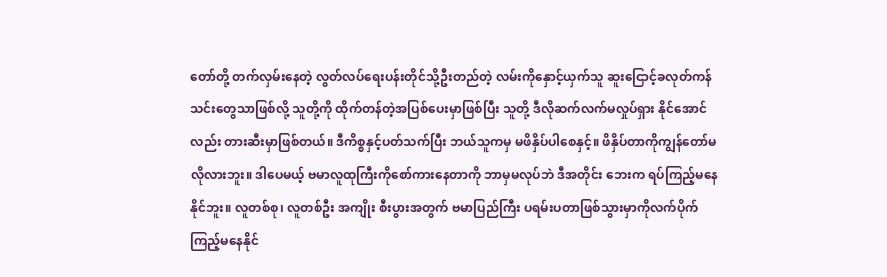တော်တို့ တက်လှမ်းနေတဲ့ လွတ်လပ်ရေးပန်းတိုင်သို့ဦးတည်တဲ့ လမ်းကိုနှောင့်ယှက်သူ ဆူးငြောင့်ခလုတ်ကန်သင်းတွေသာဖြစ်လို့ သူတို့ကို ထိုက်တန်တဲ့အပြစ်ပေးမှာဖြစ်ပြီး သူတို့ ဒီလိုဆက်လက်မလှုပ်ရှား နိုင်အောင်လည်း တားဆီးမှာဖြစ်တယ်။ ဒီကိစ္စနှင့်ပတ်သက်ပြီး ဘယ်သူကမှ မဖိနှိပ်ပါစေနှင့်။ ဖိနှိပ်တာကိုကျွန်တော်မလိုလားဘူး။ ဒါပေမယ့် ဗမာလူထုကြီးကိုစော်ကားနေတာကို ဘာမှမလုပ်ဘဲ ဒီအတိုင်း ဘေးက ရပ်ကြည့်မနေနိုင်ဘူး။ လူတစ်စု၊ လူတစ်ဦး အကျိုး စီးပွားအတွက် ဗမာပြည်ကြီး ပရမ်းပတာဖြစ်သွားမှာကိုလက်ပိုက်ကြည့်မနေနိုင်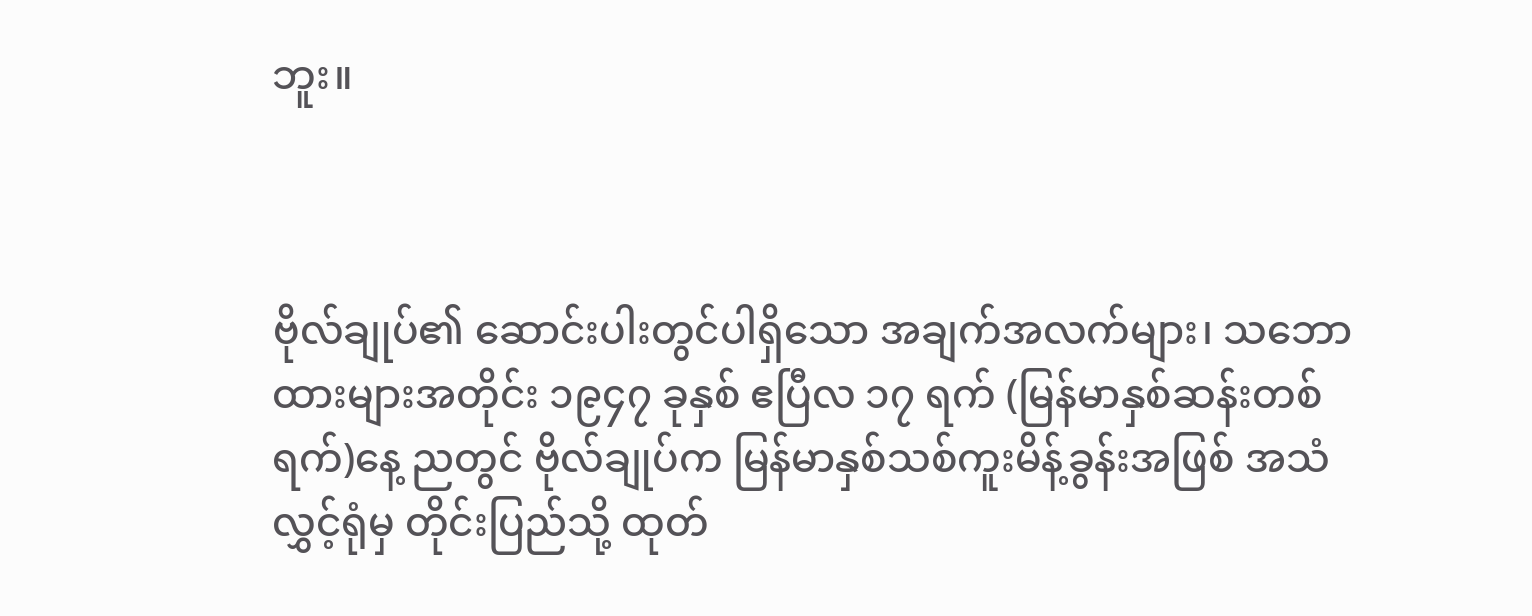ဘူး။



ဗိုလ်ချုပ်၏ ဆောင်းပါးတွင်ပါရှိသော အချက်အလက်များ၊ သဘောထားများအတိုင်း ၁၉၄၇ ခုနှစ် ဧပြီလ ၁၇ ရက် (မြန်မာနှစ်ဆန်းတစ်ရက်)နေ့ ညတွင် ဗိုလ်ချုပ်က မြန်မာနှစ်သစ်ကူးမိန့်ခွန်းအဖြစ် အသံလွှင့်ရုံမှ တိုင်းပြည်သို့ ထုတ်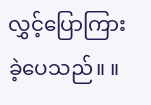လွှင့်ပြောကြားခဲ့ပေသည်။ ။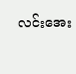လင်းအေး